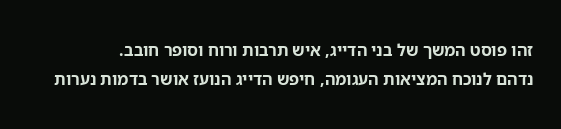זהו פוסט המשך של בני הדייג, איש תרבות ורוח וסופר חובב.
נדהם לנוכח המציאות העגומה, חיפש הדייג הנועז אושר בדמות נערות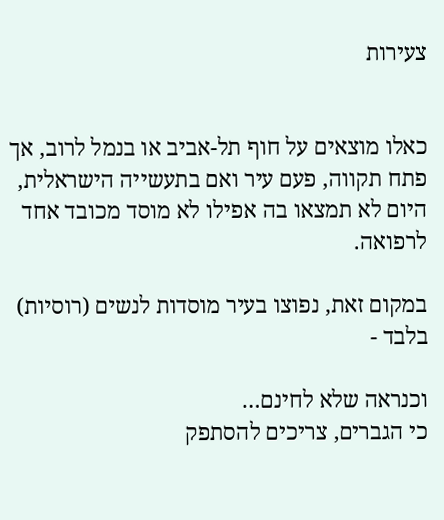צעירות


כאלו מוצאים על חוף תל-אביב או בנמל לרוב, אך פתח תקווה, פעם עיר ואם בתעשייה הישראלית, היום לא תמצאו בה אפילו לא מוסד מכובד אחד לרפואה.

במקום זאת, נפוצו בעיר מוסדות לנשים (רוסיות) בלבד -

וכנראה שלא לחינם…
כי הגברים, צריכים להסתפק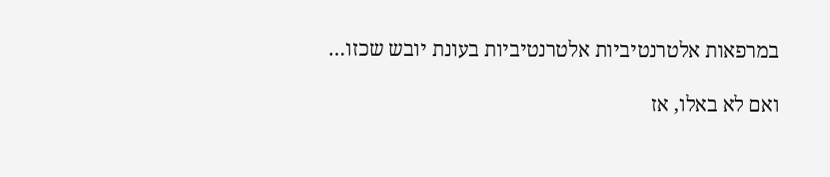במרפאות אלטרנטיביות אלטרנטיביות בעונת יובש שכזו…

ואם לא באלו, אז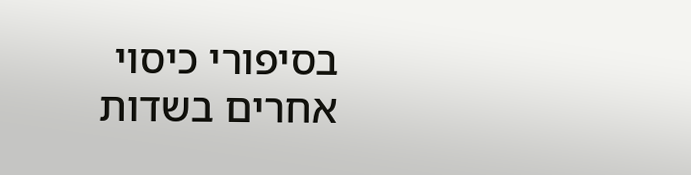בסיפורי כיסוי אחרים בשדות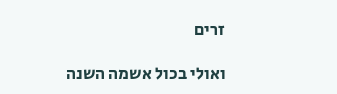זרים

ואולי בכול אשמה השנה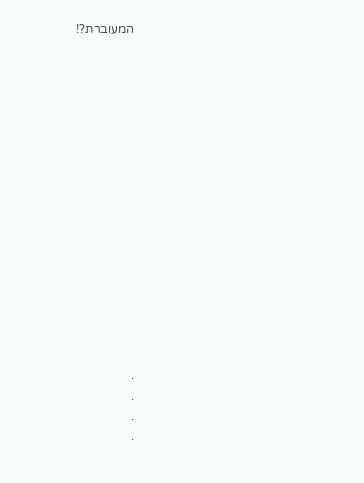המעוברת?!
















.
.
.
.